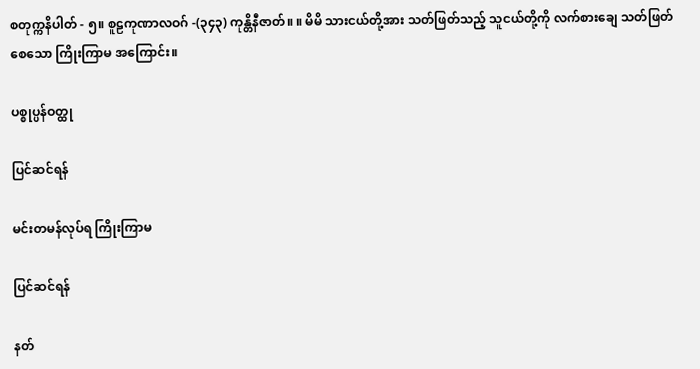စတုက္ကနိပါတ် - ၅။ စူဠကုဏာလဝဂ် -(၃၄၃) ကုန္တိနီဇာတ်။ ။ မိမိ သားငယ်တို့အား သတ်ဖြတ်သည့် သူငယ်တို့ကို လက်စားချေ သတ်ဖြတ်စေသော ကြိုးကြာမ အကြောင်း။

ပစ္စုပ္ပန်ဝတ္ထု

ပြင်ဆင်ရန်

မင်းတမန်လုပ်ရ ကြိုးကြာမ

ပြင်ဆင်ရန်

နတ်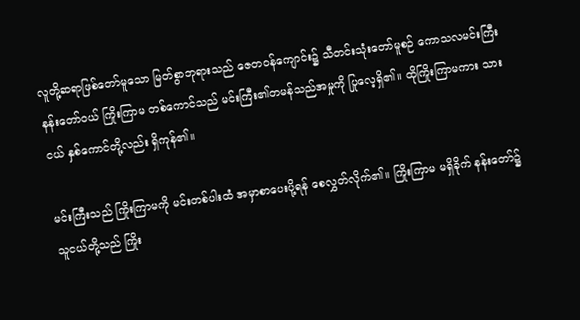လူတို့ဆရာဖြစ်တော်မူသော မြတ်စွာဘုရားသည် ဇေတဝန်ကျောင်း၌ သီတင်းသုံးတော်မူစဉ် ကောသလမင်းကြီး နန်းတော်ဝယ် ကြိုးကြာမ တစ်ကောင်သည် မင်းကြီး၏တမန်သည်အမှုကို ပြုလေ့ရှိ၏။ ထိုကြိုးကြာမကား သားငယ် နှစ်ကောင်တို့လည်း ရှိကုန်၏။

မင်းကြီးသည် ကြိုးကြာမကို မင်းတစ်ပါးထံ အမှာစာပေးပို့ရန် စေလွှတ်လိုက်၏။ ကြိုးကြာမ မရှိခိုက် နန်းတော်၌ သူငယ်တို့သည် ကြိုး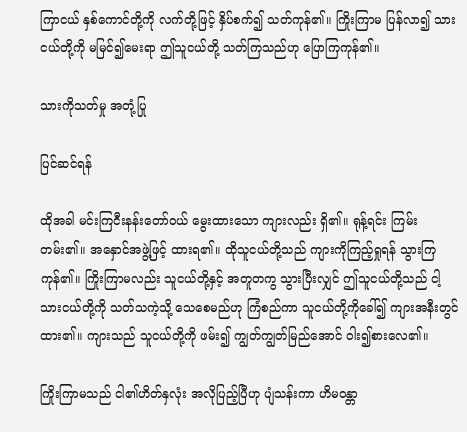ကြာငယ် နှစ်ကောင်တို့ကို လက်တို့ဖြင့် နှိပ်စက်၍ သတ်ကုန်၏။ ကြိုးကြာမ ပြန်လာ၍ သားငယ်တို့ကို မမြင်၍မေးရာ ဤသူငယ်တို့ သတ်ကြသည်ဟု ပြောကြကုန်၏။

သားကိုသတ်မှု အတုံ့ပြု

ပြင်ဆင်ရန်

ထိုအခါ မင်းကြငီးနန်းတော်ဝယ် မွေးထားသော ကျားလည်း ရှိ၏။ ရုန့်ရင်း ကြမ်းတမ်း၏။ အနှောင်အဖွဲ့ဖြင့် ထားရ၏။ ထိုသူငယ်တို့သည် ကျားကိုကြည့်ရှုရန် သွားကြကုန်၏။ ကြိုးကြာမလည်း သူငယ်တို့နှင့် အတူတကွ သွားပြီးလျှင် ဤသူငယ်တို့သည် ငါ့သားငယ်တို့ကို သတ်သကဲ့သို့ သေစေမည်ဟု ကြံစည်ကာ သူငယ်တို့ကိုခေါ်၍ ကျားအနီးတွင် ထား၏။ ကျားသည် သူငယ်တို့ကို ဖမ်း၍ ကျွတ်ကျွတ်မြည်အောင် ဝါး၍စားလေ၏။

ကြိုးကြာမသည် ငါ၏ဟိတ်နှလုံး အလိုပြည့်ပြီဟု ပျံသန်းကာ ဟိမဝန္တာ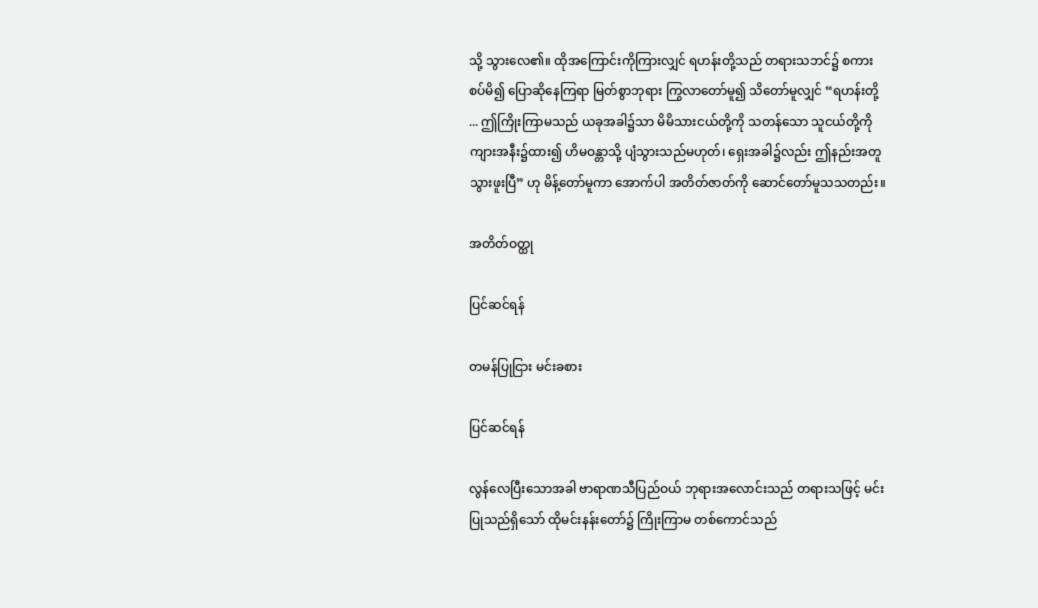သို့ သွားလေ၏။ ထိုအကြောင်းကိုကြားလျှင် ရဟန်းတို့သည် တရားသဘင်၌ စကားစပ်မိ၍ ပြောဆိုနေကြရာ မြတ်စွာဘုရား ကြွလာတော်မူ၍ သိတော်မူလျှင် “ရဟန်းတို့ ... ဤကြိုးကြာမသည် ယခုအခါ၌သာ မိမိသားငယ်တို့ကို သတန်သော သူငယ်တို့ကို ကျားအနီး၌ထား၍ ဟိမဝန္တာသို့ ပျံသွားသည်မဟုတ်၊ ရှေးအခါ၌လည်း ဤနည်းအတူ သွားဖူးပြီ” ဟု မိန့်တော်မူကာ အောက်ပါ အတိတ်ဇာတ်ကို ဆောင်တော်မူသသတည်း။

အတိတ်ဝတ္ထု

ပြင်ဆင်ရန်

တမန်ပြုငြား မင်းခစား

ပြင်ဆင်ရန်

လွန်လေပြီးသောအခါ ဗာရာဏသီပြည်ဝယ် ဘုရားအလောင်းသည် တရားသဖြင့် မင်းပြုသည်ရှိသော် ထိုမင်းနန်းတော်၌ ကြိုးကြာမ တစ်ကောင်သည်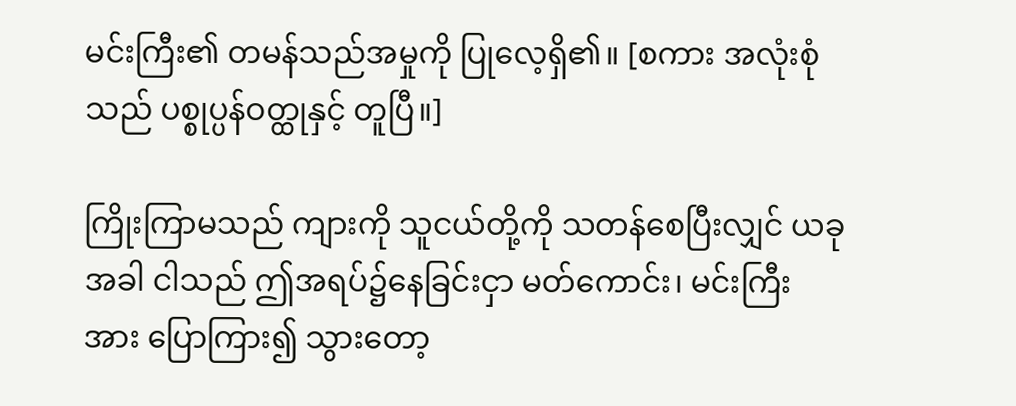မင်းကြီး၏ တမန်သည်အမှုကို ပြုလေ့ရှိ၏။ [စကား အလုံးစုံသည် ပစ္စုပ္ပန်ဝတ္ထုနှင့် တူပြီ။]

ကြိုးကြာမသည် ကျားကို သူငယ်တို့ကို သတန်စေပြီးလျှင် ယခုအခါ ငါသည် ဤအရပ်၌နေခြင်းငှာ မတ်ကောင်း၊ မင်းကြီးအား ပြောကြား၍ သွားတော့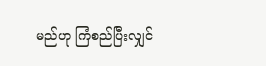မည်ဟု ကြံစည်ပြီးလျှင်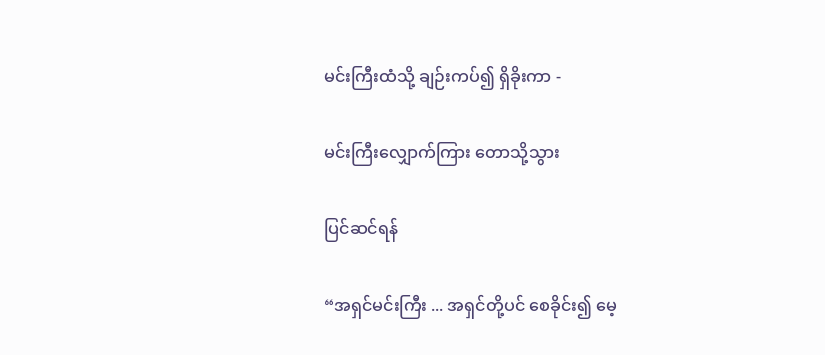မင်းကြီးထံသို့ ချဉ်းကပ်၍ ရှိခိုးကာ -

မင်းကြီးလျှောက်ကြား တောသို့သွား

ပြင်ဆင်ရန်

“အရှင်မင်းကြီး ... အရှင်တို့ပင် စေခိုင်း၍ မေ့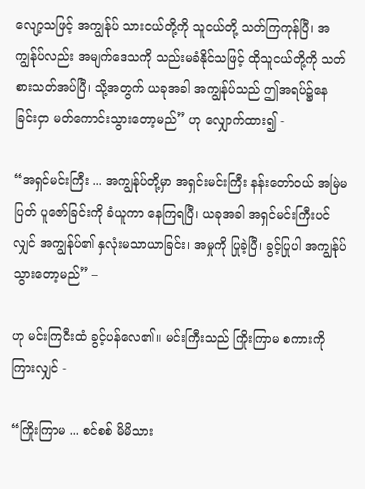လျော့သဖြင့် အကျွန်ုပ် သားငယ်တို့ကို သူငယ်တို့ သတ်ကြကုန်ပြီ၊ အကျွန်ုပ်လည်း အမျက်ဒေသကို သည်းမခံနိုင်သဖြင့် ထိုသူငယ်တို့ကို သတ်စားသတ်အပ်ပြီ၊ သို့အတွက် ယခုအခါ အကျွန်ုပ်သည် ဤအရပ်၌နေခြင်းငှာ မတ်ကောင်းသွားတော့မည်” ဟု လျှောက်ထား၍ -

“အရှင်မင်းကြီး ... အကျွန်ုပ်တို့မှာ အရှင်းမင်းကြီး နန်းတော်ဝယ် အမြဲမပြတ် ပူဇော်ခြင်းကို ခံယူကာ နေကြရပြီ၊ ယခုအခါ အရှင်မင်းကြီးပင်လျှင် အကျွန်ုပ်၏ နှလုံးမသာယာခြင်း၊ အမှုကို ပြုခဲ့ပြီ၊ ခွင့်ပြုပါ အကျွန်ုပ်သွားတော့မည်” –

ဟု မင်းကြငီးထံ ခွင့်ပန်လေ၏။ မင်းကြီးသည် ကြိုးကြာမ စကားကို ကြားလျှင် -

“ကြိုးကြာမ ... စင်စစ် မိမိသား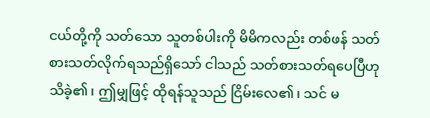ငယ်တို့ကို သတ်သော သူတစ်ပါးကို မိမိကလည်း တစ်ဖန် သတ်စားသတ်လိုက်ရသည်ရှိသော် ငါသည် သတ်စားသတ်ရပေပြီဟု သိခဲ့၏၊ ဤမျှဖြင့် ထိုရန်သူသည် ငြိမ်းလေ၏၊ သင် မ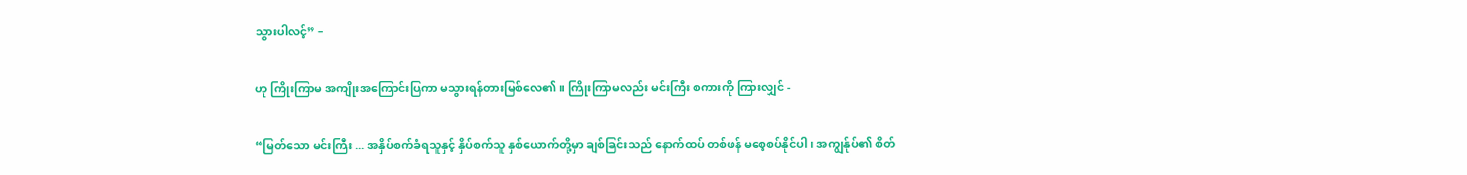သွားပါလင့်” –

ဟု ကြိုးကြာမ အကျိုးအကြောင်းပြကာ မသွားရန်တားမြစ်လေ၏။ ကြိုးကြာမလည်း မင်းကြီး စကားကို ကြားလျှင် -

“မြတ်သော မင်းကြီး ... အနှိပ်စက်ခံရသူနှင့် နှိပ်စက်သူ နှစ်ယောက်တို့မှာ ချစ်ခြင်းသည် နောက်ထပ် တစ်ဖန် မစေ့စပ်နိုင်ပါ၊ အကျွန်ုပ်၏ စိတ်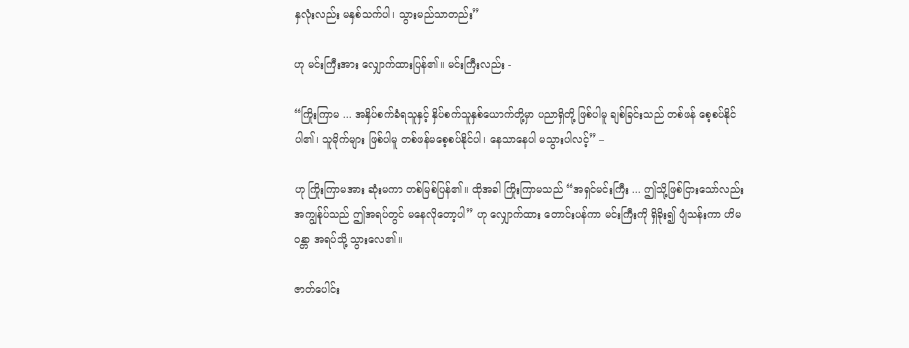နှလုံးလည်း မနှစ်သက်ပါ၊ သွားမည်သာတည်း”

ဟု မင်းကြီးအား လျှောက်ထားပြန်၏။ မင်းကြီးလည်း -

“ကြိုးကြာမ ... အနှိပ်စက်ခံရသူနှင့် နှိပ်စက်သူနှစ်ယောက်တို့မှာ ပညာရှိတို့ ဖြစ်ပါမူ ချစ်ခြင်းသည် တစ်ဖန် စေ့စပ်နိုင်ပါ၏၊ သူမိုက်များ ဖြစ်ပါမူ တစ်ဖန်မစေ့စပ်နိုင်ပါ၊ နေသာနေပါ မသွားပါလင့်” –

ဟု ကြိုးကြာမအား ဆုံးမကာ တစ်မြစ်ပြန်၏။ ထိုအခါ ကြိုးကြာမသည် “အရှင်မင်းကြီး ... ဤသို့ဖြစ်ငြားသော်လည်း အကျွန်ုပ်သည် ဤအရပ်တွင် မနေလိုတော့ပါ” ဟု လျှောက်ထား တောင်းပန်ကာ မင်းကြီးကို ရှိခိုး၍ ပျံသန်းကာ ဟိမဝန္တာ အရပ်သို့ သွားလေ၏။

ဇာတ်ပေါင်း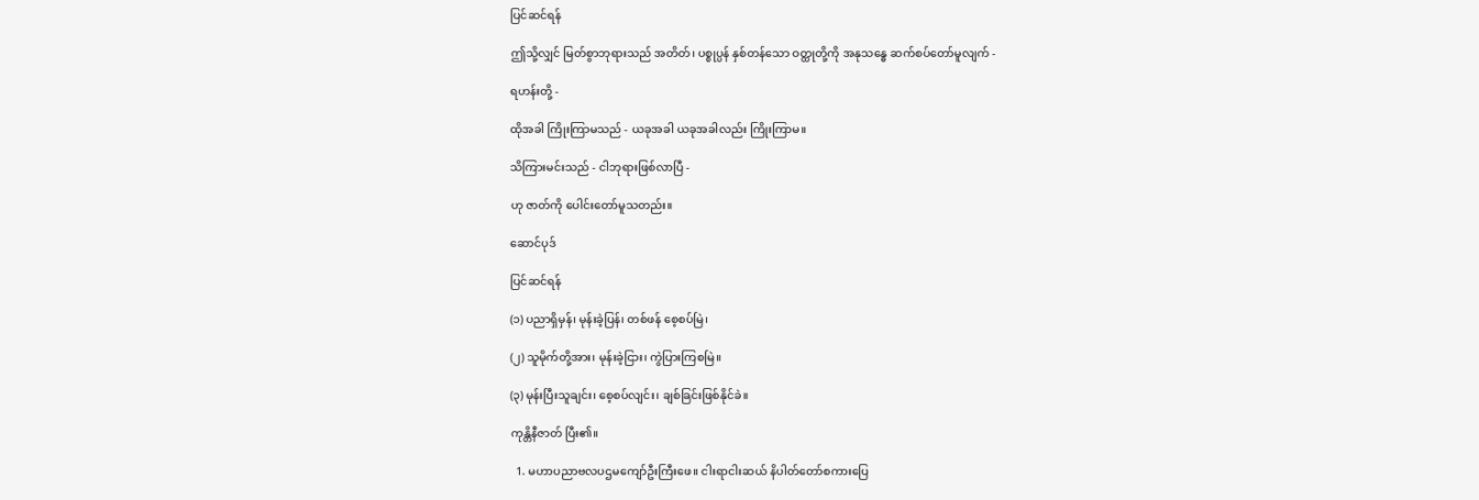ပြင်ဆင်ရန်

ဤသို့လျှင် မြတ်စွာဘုရားသည် အတိတ်၊ ပစ္စုပ္ပန် နှစ်တန်သော ဝတ္ထုတို့ကို အနုသန္ဓေ ဆက်စပ်တော်မူလျက် -

ရဟန်းတို့ -

ထိုအခါ ကြိုးကြာမသည် - ယခုအခါ ယခုအခါလည်း ကြိုးကြာမ။

သိကြားမင်းသည် - ငါဘုရားဖြစ်လာပြီ -

ဟု ဇာတ်ကို ပေါင်းတော်မူသတည်း။

ဆောင်ပုဒ်

ပြင်ဆင်ရန်

(၁) ပညာရှိမှန်၊ မုန်းခဲ့ပြန်၊ တစ်ဖန် စေ့စပ်မြဲ၊

(၂) သူမိုက်တို့အား၊ မုန်းခဲ့ငြား၊ ကွဲပြားကြစမြဲ။

(၃) မုန်းပြီးသူချင်း၊ စေ့စပ်လျင်း၊ ချစ်ခြင်းဖြစ်နိုင်ခဲ။

ကုန္တိနီဇာတ် ပြီး၏။

  1. မဟာပညာဗလပဌမကျော်ဦးကြီးဖေ။ ငါးရာငါးဆယ် နိပါတ်တော်စကားပြေ